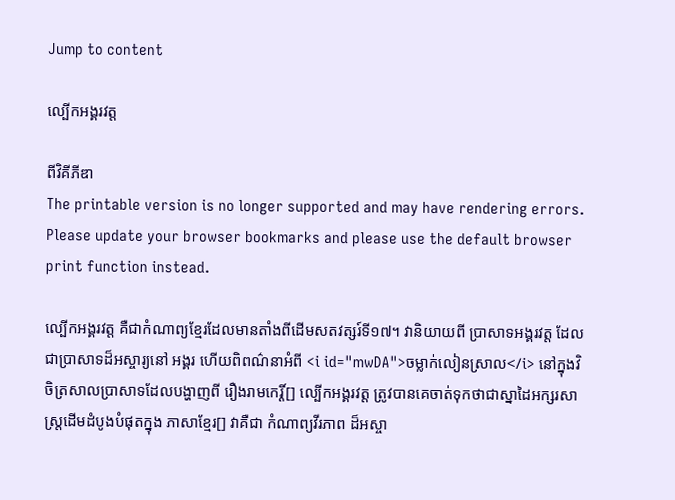Jump to content

ល្បើកអង្គរវត្ត

ពីវិគីភីឌា
The printable version is no longer supported and may have rendering errors. Please update your browser bookmarks and please use the default browser print function instead.

ល្បើកអង្គរវត្ត គឺជាកំណាព្យខ្មែរដែលមានតាំងពីដើមសតវត្សរ៍ទី១៧។ វានិយាយពី ប្រាសាទអង្គរវត្ត ដែលជាប្រាសាទដ៏អស្ចារ្យនៅ អង្គរ ហើយពិពណ៌នាអំពី <i id="mwDA">ចម្លាក់លៀនស្រាល</i> នៅក្នុងវិចិត្រសាលប្រាសាទដែលបង្ហាញពី រឿងរាមកេរ្តិ៍[] ល្បើកអង្គរវត្ត ត្រូវបានគេចាត់ទុកថាជាស្នាដៃអក្សរសាស្ត្រដើមដំបូងបំផុតក្នុង ភាសាខ្មែរ[] វាគឺជា កំណាព្យវីរភាព ដ៏អស្ចា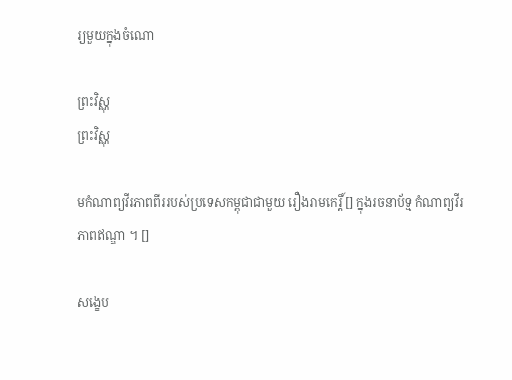រ្យមួយក្នុងចំណោ

ព្រះវិស្ណុ
ព្រះវិស្ណុ

មកំណាព្យវីរភាពពីររបស់ប្រទេសកម្ពុជាជាមួយ រឿងរាមកេរ្តិ៍ [] ក្នុងរចនាប័ទ្ម កំណាព្យវីរភាពឥណ្ឌា ។ []

សង្ខេប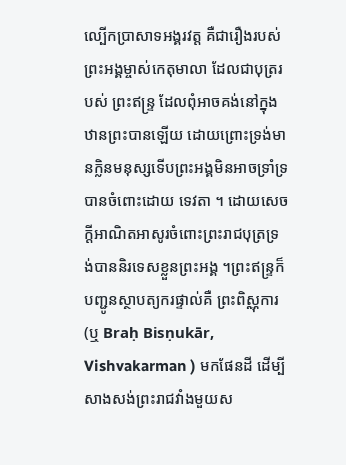ល្បើកប្រាសាទអង្គរវត្ត គឺជារឿងរបស់ព្រះអង្គម្ចាស់កេតុមាលា ដែលជាបុត្ររបស់ ព្រះឥន្ទ្រ ដែលពុំអាចគង់នៅក្នុងឋានព្រះបានឡើយ ដោយព្រោះទ្រង់មានក្លិនមនុស្សទើបព្រះអង្គមិនអាចទ្រាំទ្របានចំពោះដោយ ទេវតា ។ ដោយសេចក្តីអាណិតអាសូរចំពោះព្រះរាជបុត្រទ្រង់បាននិរទេសខ្លួនព្រះអង្គ ។ព្រះឥន្ទ្រក៏បញ្ជូនស្ថាបត្យករផ្ទាល់គឺ ព្រះពិស្ណុការ (ឬ Braḥ Bisṇukār, Vishvakarman ) មកផែនដី ដើម្បីសាងសង់ព្រះរាជវាំងមួយស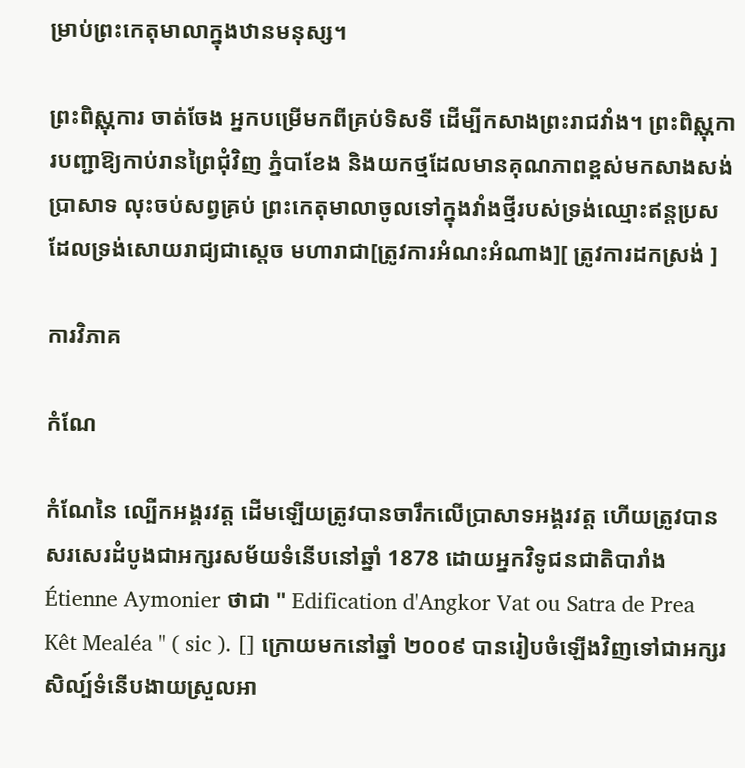ម្រាប់ព្រះកេតុមាលាក្នុងឋានមនុស្ស។

ព្រះពិស្ណុការ ចាត់ចែង អ្នកបម្រើមកពីគ្រប់ទិសទី ដើម្បីកសាងព្រះរាជវាំង។ ព្រះពិស្ណុការបញ្ជាឱ្យកាប់រានព្រៃជុំវិញ ភ្នំបាខែង និងយកថ្មដែលមានគុណភាពខ្ពស់មកសាងសង់ប្រាសាទ លុះចប់សព្វគ្រប់ ព្រះកេតុមាលាចូលទៅក្នុងវាំងថ្មីរបស់ទ្រង់ឈ្មោះឥន្តប្រស ដែលទ្រង់សោយរាជ្យជាស្តេច មហារាជា[ត្រូវការអំណះអំណាង][ ត្រូវការដកស្រង់ ]

ការវិភាគ

កំណែ

កំណែនៃ ល្បើកអង្គរវត្ត ដើមឡើយត្រូវបានចារឹកលើប្រាសាទអង្គរវត្ត ហើយត្រូវបានសរសេរដំបូងជាអក្សរសម័យទំនើបនៅឆ្នាំ 1878 ដោយអ្នកវិទូជនជាតិបារាំង Étienne Aymonier ថាជា " Edification d'Angkor Vat ou Satra de Prea Kêt Mealéa " ( sic ). [] ក្រោយមកនៅឆ្នាំ ២០០៩ បានរៀបចំឡើងវិញទៅជាអក្សរសិល្ប៍ទំនើបងាយស្រួលអា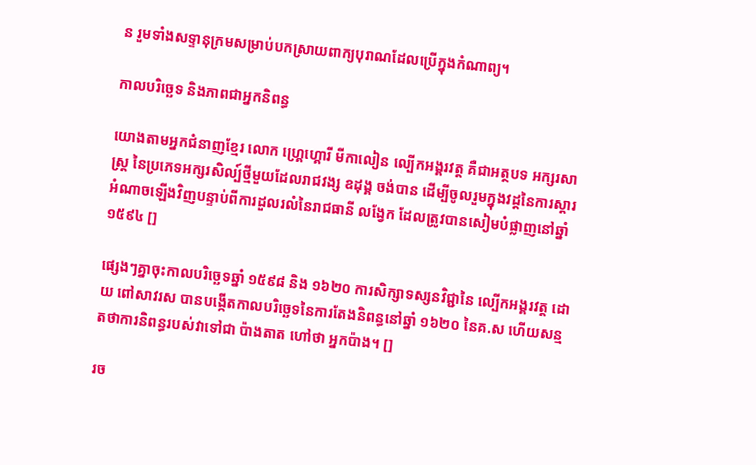ន រួមទាំងសទ្ទានុក្រមសម្រាប់បកស្រាយពាក្យបុរាណដែលប្រើក្នុងកំណាព្យ។

កាលបរិច្ឆេទ និងភាពជាអ្នកនិពន្ធ

យោងតាមអ្នកជំនាញខ្មែរ លោក ហ្គ្រេហ្គោរី មីកាលៀន ល្បើកអង្គរវត្ត គឺជាអត្ថបទ អក្សរសាស្ត្រ នៃប្រភេទអក្សរសិល្ប៍ថ្មីមួយដែលរាជវង្ស ឧដុង្គ ចង់បាន ដើម្បីចូលរួមក្នុងវដ្តនៃការស្តារអំណាចឡើងវិញបន្ទាប់ពីការដួលរលំនៃរាជធានី លង្វែក ដែលត្រូវបានសៀមបំផ្លាញនៅឆ្នាំ ១៥៩៤ []

ផ្សេងៗគ្នាចុះកាលបរិច្ឆេទឆ្នាំ ១៥៩៨ និង ១៦២០ ការសិក្សាទស្សនវិជ្ជានៃ ល្បើកអង្គរវត្ត ដោយ ពៅសាវរស បានបង្កើតកាលបរិច្ឆេទនៃការតែងនិពន្ធនៅឆ្នាំ ១៦២០ នៃគ.ស ហើយសន្មតថាការនិពន្ធរបស់វាទៅជា ប៉ាងតាត ហៅថា អ្នកប៉ាង។ []

រច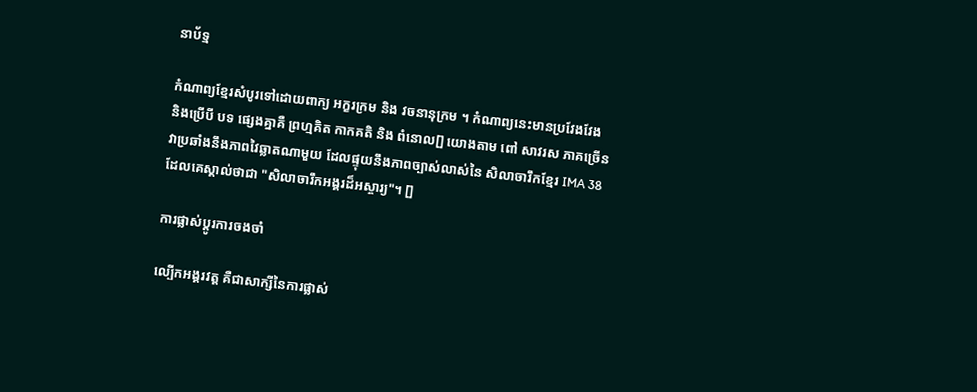នាប័ទ្ម

កំណាព្យខ្មែរសំបូរទៅដោយពាក្យ អក្ខរក្រម និង វចនានុក្រម ។ កំណាព្យនេះមានប្រវែងវែង និងប្រើបី បទ ផ្សេងគ្នាគឺ ព្រហ្មគិត កាកគតិ និង ពំនោល[] យោងតាម ពៅ សាវរស ភាគច្រើនវាប្រឆាំងនឹងភាពវៃឆ្លាតណាមួយ ដែលផ្ទុយនឹងភាពច្បាស់លាស់នៃ សិលាចារឹកខ្មែរ IMA 38 ដែលគេស្គាល់ថាជា "សិលាចារឹកអង្គរដ៏អស្ចារ្យ"។ []

ការផ្លាស់ប្តូរការចងចាំ

ល្បើកអង្គរវត្ត គឺជាសាក្សីនៃការផ្លាស់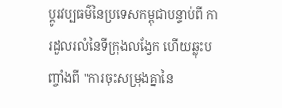ប្តូរវប្បធម៌នៃប្រទេសកម្ពុជាបន្ទាប់ពី ការដួលរលំនៃទីក្រុងលង្វែក ហើយឆ្លុះបញ្ចាំងពី "ការចុះសម្រុងគ្នានៃ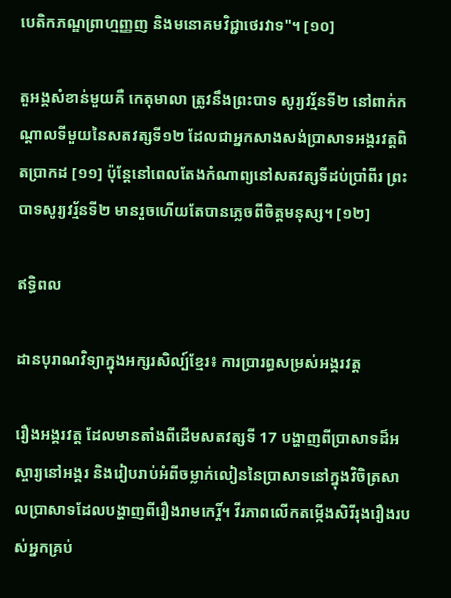បេតិកភណ្ឌព្រាហ្មញ្ញញ និងមនោគមវិជ្ជាថេរវាទ"។ [១០]

តួអង្គសំខាន់មួយគឺ កេតុមាលា ត្រូវនឹងព្រះបាទ សូរ្យវរ្ម័នទី២ នៅពាក់កណ្ដាលទីមួយនៃសតវត្សទី១២ ដែលជាអ្នកសាងសង់ប្រាសាទអង្គរវត្តពិតប្រាកដ [១១] ប៉ុន្តែនៅពេលតែងកំណាព្យនៅសតវត្សទីដប់ប្រាំពីរ ព្រះបាទសូរ្យវរ្ម័នទី២ មានរួចហើយតែបានភ្លេចពីចិត្តមនុស្ស។ [១២]

ឥទ្ធិពល

ដានបុរាណវិទ្យាក្នុងអក្សរសិល្ប៍ខ្មែរ៖ ការប្រារព្ធសម្រស់អង្គរវត្ត

រឿងអង្គរវត្ត ដែលមានតាំងពីដើមសតវត្សទី 17 បង្ហាញពីប្រាសាទដ៏អស្ចារ្យនៅអង្គរ និងរៀបរាប់អំពីចម្លាក់លៀននៃប្រាសាទនៅក្នុងវិចិត្រសាលប្រាសាទដែលបង្ហាញពីរឿងរាមកេរ្តិ៍។ វីរភាពលើកតម្កើងសិរីរុងរឿងរបស់អ្នកគ្រប់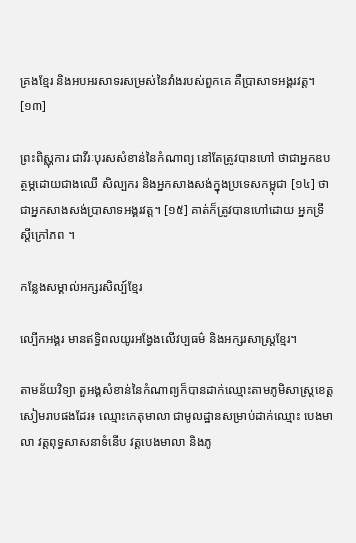គ្រងខ្មែរ និងអបអរសាទរសម្រស់នៃវាំងរបស់ពួកគេ គឺប្រាសាទអង្គរវត្ត។ [១៣]

ព្រះពិស្ណុការ ជាវីរៈបុរសសំខាន់នៃកំណាព្យ នៅតែត្រូវបានហៅ ថាជាអ្នកឧបត្ថម្ភដោយជាងឈើ សិល្បករ និងអ្នកសាងសង់ក្នុងប្រទេសកម្ពុជា [១៤] ថាជាអ្នកសាងសង់ប្រាសាទអង្គរវត្ត។ [១៥] គាត់ក៏ត្រូវបានហៅដោយ អ្នកទ្រឹស្ដីក្រៅភព ។

កន្លែងសម្គាល់អក្សរសិល្ប៍ខ្មែរ

ល្បើកអង្គរ មានឥទ្ធិពលយូរអង្វែងលើវប្បធម៌ និងអក្សរសាស្ត្រខ្មែរ។

តាមន័យវិទ្យា តួអង្គសំខាន់នៃកំណាព្យក៏បានដាក់ឈ្មោះតាមភូមិសាស្ត្រខេត្តសៀមរាបផងដែរ៖ ឈ្មោះកេតុមាលា ជាមូលដ្ឋានសម្រាប់ដាក់ឈ្មោះ បេងមាលា វត្តពុទ្ធសាសនាទំនើប វត្តបេងមាលា និងភូ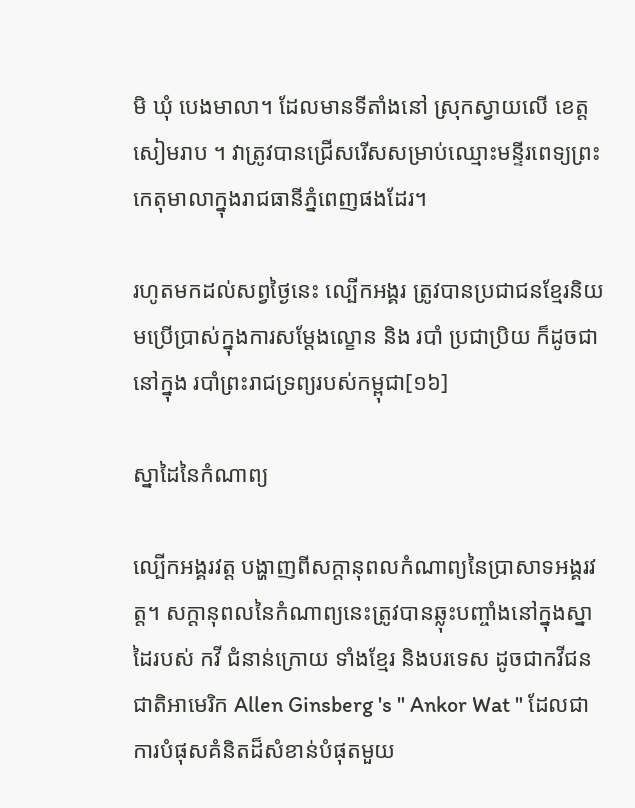មិ ឃុំ បេងមាលា។ ដែលមានទីតាំងនៅ ស្រុកស្វាយលើ ខេត្តសៀមរាប ។ វាត្រូវបានជ្រើសរើសសម្រាប់ឈ្មោះមន្ទីរពេទ្យព្រះកេតុមាលាក្នុងរាជធានីភ្នំពេញផងដែរ។

រហូតមកដល់សព្វថ្ងៃនេះ ល្បើកអង្គរ ត្រូវបានប្រជាជនខ្មែរនិយមប្រើប្រាស់ក្នុងការសម្តែងល្ខោន និង របាំ ប្រជាប្រិយ ក៏ដូចជានៅក្នុង របាំព្រះរាជទ្រព្យរបស់កម្ពុជា[១៦]

ស្នាដៃនៃកំណាព្យ

ល្បើកអង្គរវត្ត បង្ហាញពីសក្តានុពលកំណាព្យនៃប្រាសាទអង្គរវត្ត។ សក្ដានុពលនៃកំណាព្យនេះត្រូវបានឆ្លុះបញ្ចាំងនៅក្នុងស្នាដៃរបស់ កវី ជំនាន់ក្រោយ ទាំងខ្មែរ និងបរទេស ដូចជាកវីជនជាតិអាមេរិក Allen Ginsberg 's " Ankor Wat " ដែលជាការបំផុសគំនិតដ៏សំខាន់បំផុតមួយ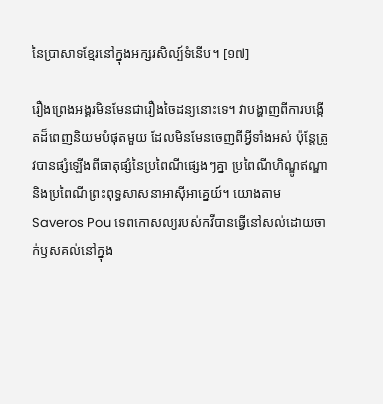នៃប្រាសាទខ្មែរនៅក្នុងអក្សរសិល្ប៍ទំនើប។ [១៧]

រឿងព្រេងអង្គរមិនមែនជារឿងចៃដន្យនោះទេ។ វាបង្ហាញពីការបង្កើតដ៏ពេញនិយមបំផុតមួយ ដែលមិនមែនចេញពីអ្វីទាំងអស់ ប៉ុន្តែត្រូវបានផ្សំឡើងពីធាតុផ្សំនៃប្រពៃណីផ្សេងៗគ្នា ប្រពៃណីហិណ្ឌូឥណ្ឌា និងប្រពៃណីព្រះពុទ្ធសាសនាអាស៊ីអាគ្នេយ៍។ យោងតាមSaveros Pou ទេពកោសល្យរបស់កវីបានធ្វើនៅសល់ដោយចាក់ឫសគល់នៅក្នុង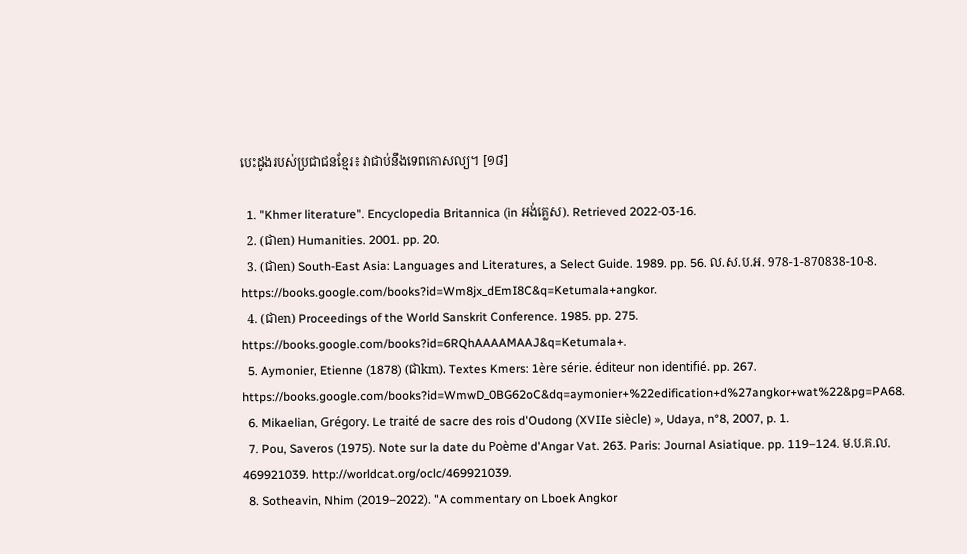បេះដូងរបស់ប្រជាជនខ្មែរ៖ វាជាប់នឹងទេពកោសល្យ។ [១៨]

  1. "Khmer literature". Encyclopedia Britannica (in អង់គ្លេស). Retrieved 2022-03-16.
  2. (ជាen) Humanities. 2001. pp. 20.
  3. (ជាen) South-East Asia: Languages and Literatures, a Select Guide. 1989. pp. 56. ល.ស.ប.អ. 978-1-870838-10-8. https://books.google.com/books?id=Wm8jx_dEmI8C&q=Ketumala+angkor.
  4. (ជាen) Proceedings of the World Sanskrit Conference. 1985. pp. 275. https://books.google.com/books?id=6RQhAAAAMAAJ&q=Ketumala+.
  5. Aymonier, Etienne (1878) (ជាkm). Textes Kmers: 1ère série. éditeur non identifié. pp. 267. https://books.google.com/books?id=WmwD_0BG62oC&dq=aymonier+%22edification+d%27angkor+wat%22&pg=PA68.
  6. Mikaelian, Grégory. Le traité de sacre des rois d'Oudong (XVIIe siècle) », Udaya, n°8, 2007, p. 1.
  7. Pou, Saveros (1975). Note sur la date du Poème d'Angar Vat. 263. Paris: Journal Asiatique. pp. 119–124. ម.ប.គ.ល. 469921039. http://worldcat.org/oclc/469921039.
  8. Sotheavin, Nhim (2019–2022). "A commentary on Lboek Angkor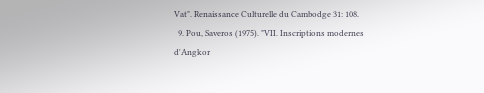Vat". Renaissance Culturelle du Cambodge 31: 108.
  9. Pou, Saveros (1975). "VII. Inscriptions modernes d'Angkor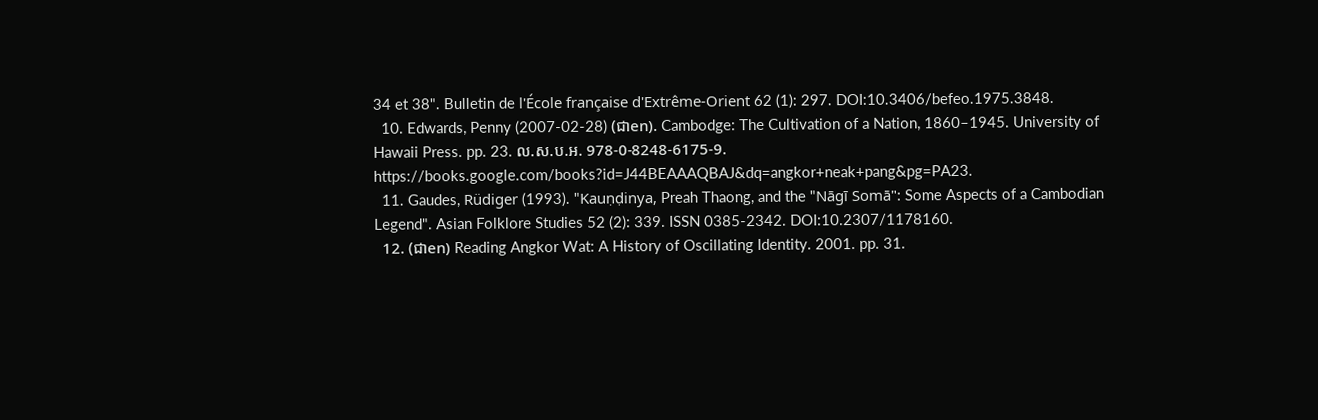34 et 38". Bulletin de l'École française d'Extrême-Orient 62 (1): 297. DOI:10.3406/befeo.1975.3848.
  10. Edwards, Penny (2007-02-28) (ជាen). Cambodge: The Cultivation of a Nation, 1860–1945. University of Hawaii Press. pp. 23. ល.ស.ប.អ. 978-0-8248-6175-9. https://books.google.com/books?id=J44BEAAAQBAJ&dq=angkor+neak+pang&pg=PA23.
  11. Gaudes, Rüdiger (1993). "Kauṇḍinya, Preah Thaong, and the "Nāgī Somā": Some Aspects of a Cambodian Legend". Asian Folklore Studies 52 (2): 339. ISSN 0385-2342. DOI:10.2307/1178160.
  12. (ជាen) Reading Angkor Wat: A History of Oscillating Identity. 2001. pp. 31.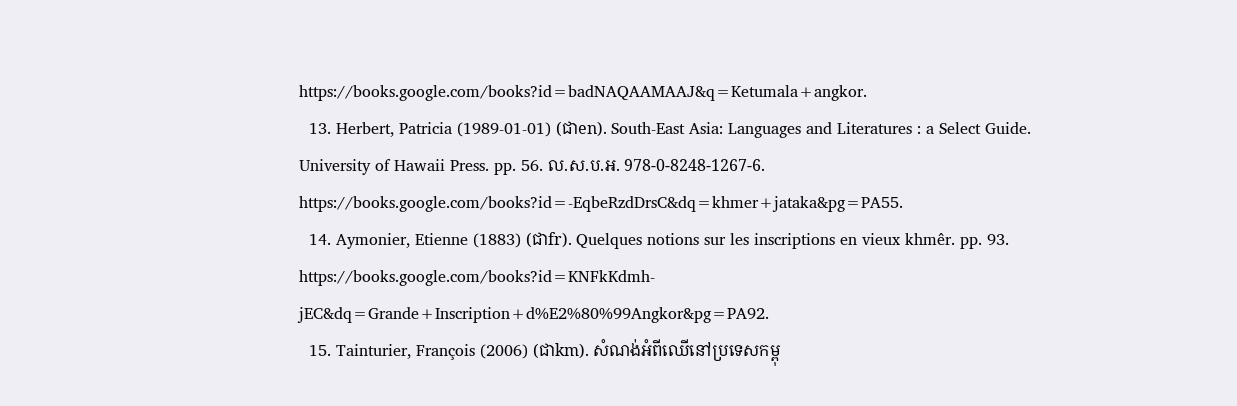https://books.google.com/books?id=badNAQAAMAAJ&q=Ketumala+angkor.
  13. Herbert, Patricia (1989-01-01) (ជាen). South-East Asia: Languages and Literatures : a Select Guide. University of Hawaii Press. pp. 56. ល.ស.ប.អ. 978-0-8248-1267-6. https://books.google.com/books?id=-EqbeRzdDrsC&dq=khmer+jataka&pg=PA55.
  14. Aymonier, Etienne (1883) (ជាfr). Quelques notions sur les inscriptions en vieux khmêr. pp. 93. https://books.google.com/books?id=KNFkKdmh-jEC&dq=Grande+Inscription+d%E2%80%99Angkor&pg=PA92.
  15. Tainturier, François (2006) (ជាkm). សំណង់អំពីឈើនៅប្រទេសកម្ពុ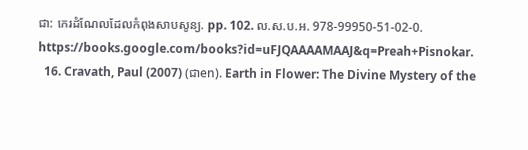ជា: កេរដំណែលដែលកំពុងសាបសូន្យ. pp. 102. ល.ស.ប.អ. 978-99950-51-02-0. https://books.google.com/books?id=uFJQAAAAMAAJ&q=Preah+Pisnokar.
  16. Cravath, Paul (2007) (ជាen). Earth in Flower: The Divine Mystery of the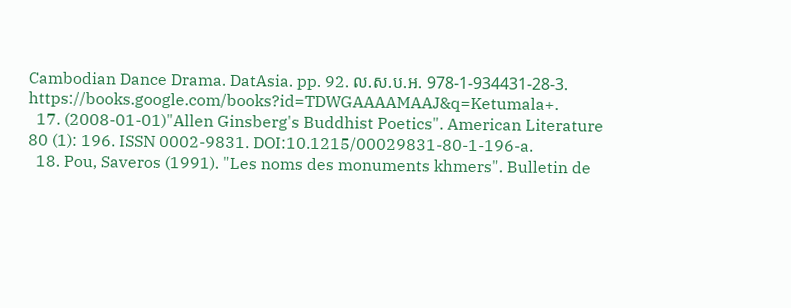Cambodian Dance Drama. DatAsia. pp. 92. ល.ស.ប.អ. 978-1-934431-28-3. https://books.google.com/books?id=TDWGAAAAMAAJ&q=Ketumala+.
  17. (2008-01-01)"Allen Ginsberg's Buddhist Poetics". American Literature 80 (1): 196. ISSN 0002-9831. DOI:10.1215/00029831-80-1-196-a.
  18. Pou, Saveros (1991). "Les noms des monuments khmers". Bulletin de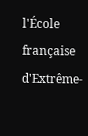l'École française d'Extrême-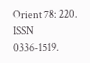Orient 78: 220. ISSN 0336-1519.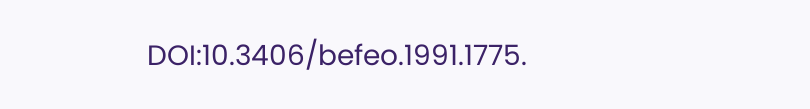DOI:10.3406/befeo.1991.1775.